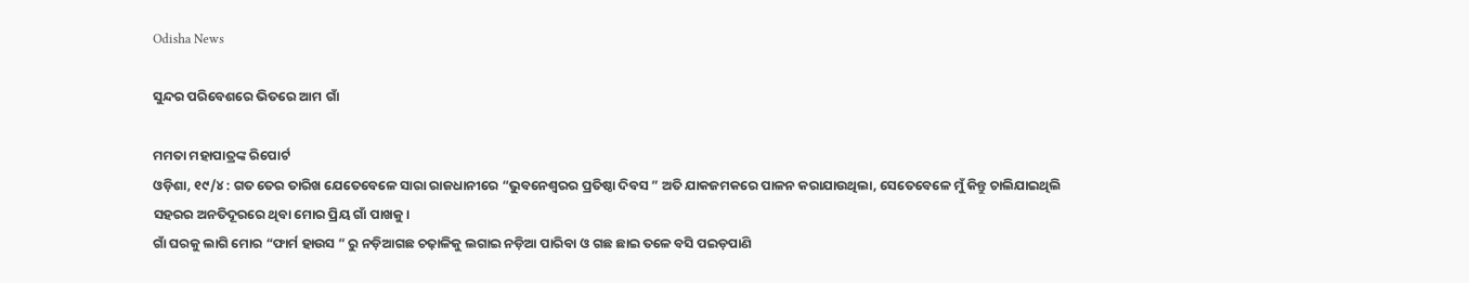Odisha News

ସୁନ୍ଦର ପରିବେଶରେ ଭିତରେ ଆମ ଗାଁ

ମମତା ମହାପାତ୍ରଙ୍କ ରିପୋର୍ଟ
ଓଡ଼ିଶା, ୧୯/୪ : ଗତ ତେର ତାରିଖ ଯେତେବେଳେ ସାରା ରାଜଧାନୀରେ “ଭୁବନେଶ୍ୱରର ପ୍ରତିଷ୍ଠା ଦିବସ ” ଅତି ଯାକଜମକରେ ପାଳନ କରାଯାଉଥିଲା, ସେତେବେଳେ ମୁଁ କିନ୍ତୁ ଚାଲିଯାଇଥିଲି ସହରର ଅନତିଦୂରରେ ଥିବା ମୋର ପ୍ରିୟ ଗାଁ ପାଖକୁ।
ଗାଁ ଘରକୁ ଲାଗି ମୋର “ଫାର୍ମ ହାଉସ ” ରୁ ନଡ଼ିଆଗଛ ଚଢ଼ାଳିକୁ ଲଗାଇ ନଡ଼ିଆ ପାରିବା ଓ ଗଛ ଛାଇ ତଳେ ବସି ପଇଡ଼ପାଣି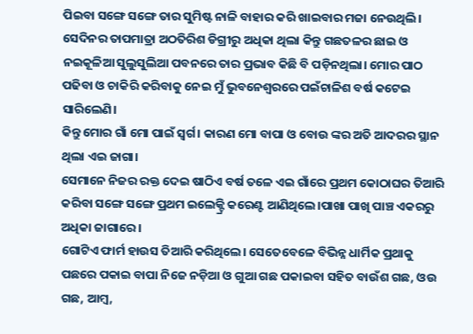ପିଇବା ସଙ୍ଗେ ସଙ୍ଗେ ତାର ସୁମିଷ୍ଟ ନାଳି ବାହାର କରି ଖାଇବାର ମଜା ନେଉଥିଲି।
ସେଦିନର ତାପମାତ୍ରା ଅଠତିରିଶ ଡିଗ୍ରୀରୁ ଅଧିକା ଥିଲା କିନ୍ତୁ ଗଛତଳର ଛାଇ ଓ ନଇକୂଳିଆ ସୁଲୁସୁଲିଆ ପବନରେ ତାର ପ୍ରଭାବ କିଛି ବି ପଡ଼ିନଥିଲା। ମୋର ପାଠ ପଢିବା ଓ ଚାକିରି କରିବାକୁ ନେଇ ମୁଁ ଭୁବନେଶ୍ୱରରେ ପଇଁଚାଳିଶ ବର୍ଷ କଟେଇ ସାରିଲେଣି।
କିନ୍ତୁ ମୋର ଗାଁ ମୋ ପାଇଁ ସ୍ୱର୍ଗ। କାରଣ ମୋ ବାପା ଓ ବୋଉ ଙ୍କର ଅତି ଆଦରର ସ୍ଥାନ ଥିଲା ଏଇ ଜାଗା।
ସେମାନେ ନିଜର ରକ୍ତ ଦେଇ ଷାଠିଏ ବର୍ଷ ତଳେ ଏଇ ଗାଁରେ ପ୍ରଥମ କୋଠାଘର ତିଆରି କରିବା ସଙ୍ଗେ ସଙ୍ଗେ ପ୍ରଥମ ଇଲେକ୍ଟ୍ରି କରେଣ୍ଟ ଆଣିଥିଲେ।ପାଖା ପାଖି ପାଞ୍ଚ ଏକରରୁ ଅଧିକା ଜାଗାରେ ।
ଗୋଟିଏ ଫାର୍ମ ହାଉସ ତିଆରି କରିଥିଲେ। ସେତେବେଳେ ବିଭିନ୍ନ ଧାର୍ମିକ ପ୍ରଥାକୁ ପଛରେ ପକାଇ ବାପା ନିଜେ ନଡ଼ିଆ ଓ ଗୁଆ ଗଛ ପକାଇବା ସହିତ ବାଉଁଶ ଗଛ, ଓଉ ଗଛ, ଆମ୍ବ,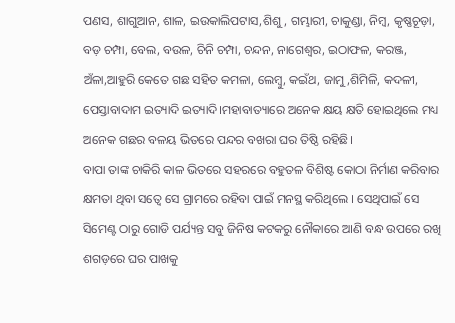ପଣସ, ଶାଗୁଆନ, ଶାଳ, ଇଉକାଲିପଟାସ,ଶିଶୁ, ଗମ୍ଭାରୀ, ଚାକୁଣ୍ଡା, ନିମ୍ବ, କୃଷ୍ଣଚୂଡ଼ା, ବଡ଼ ଚମ୍ପା, ବେଲ, ବଉଳ, ଚିନି ଚମ୍ପା, ଚନ୍ଦନ, ନାଗେଶ୍ୱର, ଇଠାଫଳ, କରଞ୍ଜ, ଅଁଳା,ଆହୁରି କେତେ ଗଛ ସହିତ କମଳା, ଲେମ୍ବୁ, କଇଁଥ, ଜାମୁ,ଶିମିଳି, କଦଳୀ, ପେସ୍ତାବାଦାମ ଇତ୍ୟାଦି ଇତ୍ୟାଦି।ମହାବାତ୍ୟାରେ ଅନେକ କ୍ଷୟ କ୍ଷତି ହୋଇଥିଲେ ମଧ୍ୟ ଅନେକ ଗଛର ବଳୟ ଭିତରେ ପନ୍ଦର ବଖରା ଘର ତିଷ୍ଠି ରହିଛି।
ବାପା ତାଙ୍କ ଚାକିରି କାଳ ଭିତରେ ସହରରେ ବହୁତଳ ବିଶିଷ୍ଟ କୋଠା ନିର୍ମାଣ କରିବାର କ୍ଷମତା ଥିବା ସତ୍ୱେ ସେ ଗ୍ରାମରେ ରହିବା ପାଇଁ ମନସ୍ଥ କରିଥିଲେ । ସେଥିପାଇଁ ସେ ସିମେଣ୍ଟ ଠାରୁ ଗୋଡି ପର୍ଯ୍ୟନ୍ତ ସବୁ ଜିନିଷ କଟକରୁ ନୌକାରେ ଆଣି ବନ୍ଧ ଉପରେ ରଖି ଶଗଡ଼ରେ ଘର ପାଖକୁ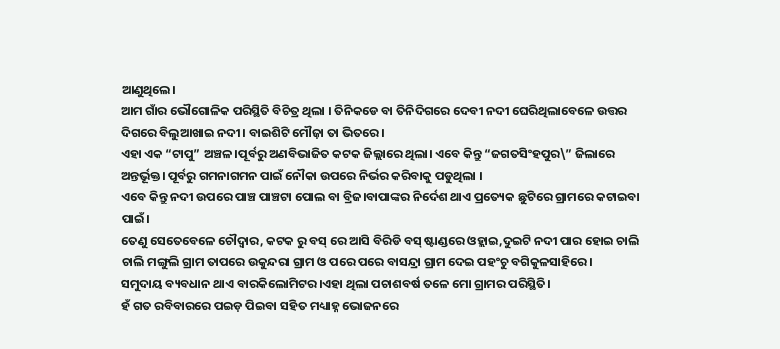ଆଣୁଥିଲେ।
ଆମ ଗାଁର ଭୌଗୋଳିକ ପରିସ୍ଥିତି ବିଚିତ୍ର ଥିଲା । ତିନିକଡେ ବା ତିନିଦିଗରେ ଦେବୀ ନଦୀ ଘେରିଥିଲାବେଳେ ଉତ୍ତର ଦିଗରେ ବିଲୁଆଖାଇ ନଦୀ। ବାଇଶିଟି ମୌଜ଼ା ତା ଭିତରେ।
ଏହା ଏକ “ଟାପୁ” ଅଞ୍ଚଳ।ପୂର୍ବରୁ ଅଣବିଭାଜିତ କଟକ ଜିଲ୍ଲାରେ ଥିଲା। ଏବେ କିନ୍ତୁ “ଜଗତସିଂହପୁର\” ଜିଲାରେ ଅନ୍ତର୍ଭୂକ୍ତ। ପୂର୍ବରୁ ଗମନାଗମନ ପାଇଁ ନୌକା ଉପରେ ନିର୍ଭର କରିବାକୁ ପଡୁଥିଲା ।
ଏବେ କିନ୍ତୁ ନଦୀ ଉପରେ ପାଞ୍ଚ ପାଞ୍ଚଟା ପୋଲ ବା ବ୍ରିଜ।ବାପାଙ୍କର ନିର୍ଦେଶ ଥାଏ ପ୍ରତ୍ୟେକ ଛୁଟିରେ ଗ୍ରାମରେ କଟାଇବା ପାଇଁ।
ତେଣୁ ସେତେବେଳେ ଚୌଦ୍ୱାର, କଟକ ରୁ ବସ୍ ରେ ଆସି ବିରିଡି ବସ୍ ଷ୍ଟାଣ୍ଡରେ ଓହ୍ଲାଇ,ଦୁଇଟି ନଦୀ ପାର ହୋଇ ଚାଲି ଚାଲି ମଙ୍ଗୁଲି ଗ୍ରାମ ତାପରେ ଉକୁନ୍ଦରା ଗ୍ରାମ ଓ ପରେ ପରେ ବାସନ୍ଦ୍ରା ଗ୍ରାମ ଦେଇ ପହଂଚୁ ବଗିକୁଳସାହିରେ।
ସମୁଦାୟ ବ୍ୟବଧାନ ଥାଏ ବାରକିଲୋମିଟର।ଏହା ଥିଲା ପଚାଶବର୍ଷ ତଳେ ମୋ ଗ୍ରାମର ପରିସ୍ଥିତି।
ହଁ ଗତ ରବିବାରରେ ପଇଡ଼ ପିଇବା ସହିତ ମଧ୍ୟାହ୍ନ ଭୋଜନରେ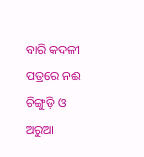ବାରି କଦଳୀ ପତ୍ରରେ ନଈ ଚିଙ୍ଗୁଡ଼ି ଓ ଅରୁଆ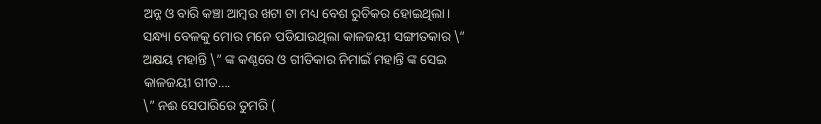ଅନ୍ନ ଓ ବାରି କଞ୍ଚା ଆମ୍ବର ଖଟା ଟା ମଧ୍ୟ ବେଶ ରୁଚିକର ହୋଇଥିଲା।
ସନ୍ଧ୍ୟା ବେଳକୁ ମୋର ମନେ ପଡିଯାଉଥିଲା କାଳଜୟୀ ସଙ୍ଗୀତକାର \” ଅକ୍ଷୟ ମହାନ୍ତି \” ଙ୍କ କଣ୍ଠରେ ଓ ଗୀତିକାର ନିମାଇଁ ମହାନ୍ତି ଙ୍କ ସେଇ କାଳଜୟୀ ଗୀତ….
\” ନଈ ସେପାରିରେ ତୁମରି (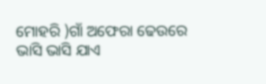ମୋହରି )ଗାଁ ଅଫେରା ଢେଉରେ ଭାସି ଭାସି ଯାଏ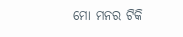ମୋ ମନର ଟିକି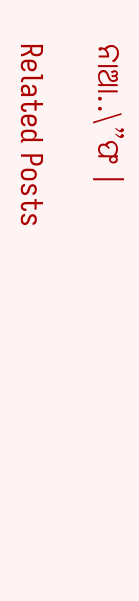ନାଆ..\”ଫ ।

Related Posts